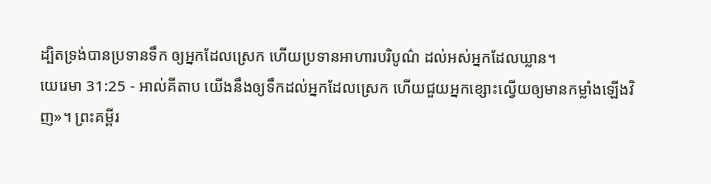ដ្បិតទ្រង់បានប្រទានទឹក ឲ្យអ្នកដែលស្រេក ហើយប្រទានអាហារបរិបូណ៌ ដល់អស់អ្នកដែលឃ្លាន។
យេរេមា 31:25 - អាល់គីតាប យើងនឹងឲ្យទឹកដល់អ្នកដែលស្រេក ហើយជួយអ្នកខ្សោះល្វើយឲ្យមានកម្លាំងឡើងវិញ»។ ព្រះគម្ពីរ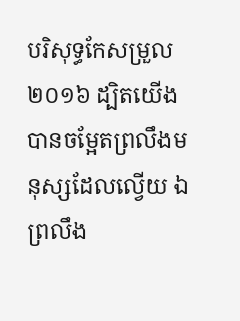បរិសុទ្ធកែសម្រួល ២០១៦ ដ្បិតយើងបានចម្អែតព្រលឹងមនុស្សដែលល្វើយ ឯព្រលឹង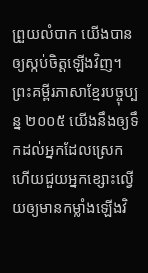ព្រួយលំបាក យើងបានឲ្យស្កប់ចិត្តឡើងវិញ។ ព្រះគម្ពីរភាសាខ្មែរបច្ចុប្បន្ន ២០០៥ យើងនឹងឲ្យទឹកដល់អ្នកដែលស្រេក ហើយជួយអ្នកខ្សោះល្វើយឲ្យមានកម្លាំងឡើងវិ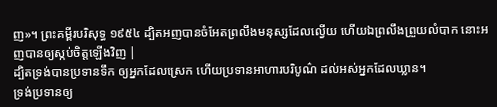ញ»។ ព្រះគម្ពីរបរិសុទ្ធ ១៩៥៤ ដ្បិតអញបានចំអែតព្រលឹងមនុស្សដែលល្វើយ ហើយឯព្រលឹងព្រួយលំបាក នោះអញបានឲ្យស្កប់ចិត្តឡើងវិញ |
ដ្បិតទ្រង់បានប្រទានទឹក ឲ្យអ្នកដែលស្រេក ហើយប្រទានអាហារបរិបូណ៌ ដល់អស់អ្នកដែលឃ្លាន។
ទ្រង់ប្រទានឲ្យ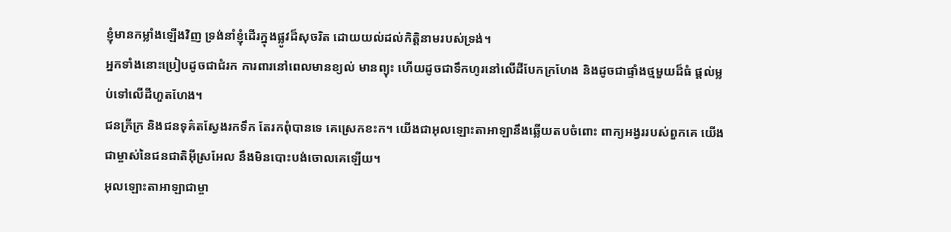ខ្ញុំមានកម្លាំងឡើងវិញ ទ្រង់នាំខ្ញុំដើរក្នុងផ្លូវដ៏សុចរិត ដោយយល់ដល់កិត្តិនាមរបស់ទ្រង់។
អ្នកទាំងនោះប្រៀបដូចជាជំរក ការពារនៅពេលមានខ្យល់ មានព្យុះ ហើយដូចជាទឹកហូរនៅលើដីបែកក្រហែង និងដូចជាផ្ទាំងថ្មមួយដ៏ធំ ផ្តល់ម្លប់ទៅលើដីហួតហែង។
ជនក្រីក្រ និងជនទុគ៌តស្វែងរកទឹក តែរកពុំបានទេ គេស្រេកខះក។ យើងជាអុលឡោះតាអាឡានឹងឆ្លើយតបចំពោះ ពាក្យអង្វររបស់ពួកគេ យើងជាម្ចាស់នៃជនជាតិអ៊ីស្រអែល នឹងមិនបោះបង់ចោលគេឡើយ។
អុលឡោះតាអាឡាជាម្ចា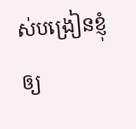ស់បង្រៀនខ្ញុំឲ្យ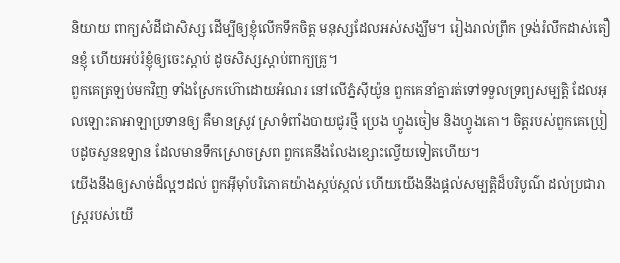និយាយ ពាក្យសំដីជាសិស្ស ដើម្បីឲ្យខ្ញុំលើកទឹកចិត្ត មនុស្សដែលអស់សង្ឃឹម។ រៀងរាល់ព្រឹក ទ្រង់រំលឹកដាស់តឿនខ្ញុំ ហើយអប់រំខ្ញុំឲ្យចេះស្ដាប់ ដូចសិស្សស្ដាប់ពាក្យគ្រូ។
ពួកគេត្រឡប់មកវិញ ទាំងស្រែកហ៊ោដោយអំណរ នៅលើភ្នំស៊ីយ៉ូន ពួកគេនាំគ្នារត់ទៅទទួលទ្រព្យសម្បត្តិ ដែលអុលឡោះតាអាឡាប្រទានឲ្យ គឺមានស្រូវ ស្រាទំពាំងបាយជូរថ្មី ប្រេង ហ្វូងចៀម និងហ្វូងគោ។ ចិត្តរបស់ពួកគេប្រៀបដូចសួនឧទ្យាន ដែលមានទឹកស្រោចស្រព ពួកគេនឹងលែងខ្សោះល្វើយទៀតហើយ។
យើងនឹងឲ្យសាច់ដ៏ល្អៗដល់ ពួកអ៊ីមុាំបរិភោគយ៉ាងស្កប់ស្កល់ ហើយយើងនឹងផ្ដល់សម្បត្តិដ៏បរិបូណ៌ ដល់ប្រជារាស្ត្ររបស់យើ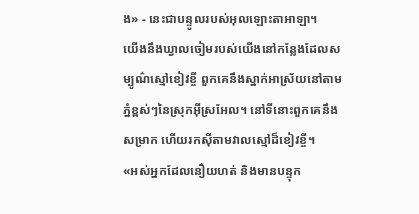ង» - នេះជាបន្ទូលរបស់អុលឡោះតាអាឡា។
យើងនឹងឃ្វាលចៀមរបស់យើងនៅកន្លែងដែលសម្បូណ៌ស្មៅខៀវខ្ចី ពួកគេនឹងស្នាក់អាស្រ័យនៅតាមភ្នំខ្ពស់ៗនៃស្រុកអ៊ីស្រអែល។ នៅទីនោះពួកគេនឹងសម្រាក ហើយរកស៊ីតាមវាលស្មៅដ៏ខៀវខ្ចី។
«អស់អ្នកដែលនឿយហត់ និងមានបន្ទុក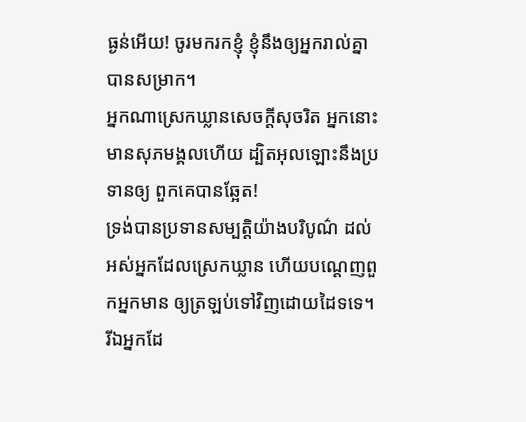ធ្ងន់អើយ! ចូរមករកខ្ញុំ ខ្ញុំនឹងឲ្យអ្នករាល់គ្នាបានសម្រាក។
អ្នកណាស្រេកឃ្លានសេចក្ដីសុចរិត អ្នកនោះមានសុភមង្គលហើយ ដ្បិតអុលឡោះនឹងប្រទានឲ្យ ពួកគេបានឆ្អែត!
ទ្រង់បានប្រទានសម្បត្តិយ៉ាងបរិបូណ៌ ដល់អស់អ្នកដែលស្រេកឃ្លាន ហើយបណ្ដេញពួកអ្នកមាន ឲ្យត្រឡប់ទៅវិញដោយដៃទទេ។
រីឯអ្នកដែ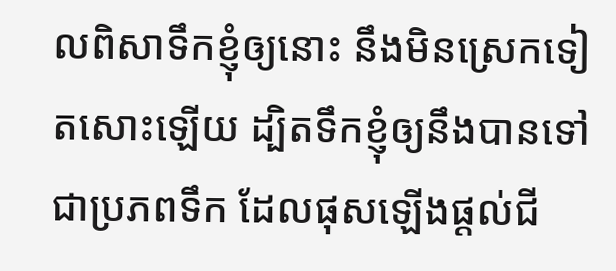លពិសាទឹកខ្ញុំឲ្យនោះ នឹងមិនស្រេកទៀតសោះឡើយ ដ្បិតទឹកខ្ញុំឲ្យនឹងបានទៅជាប្រភពទឹក ដែលផុសឡើងផ្ដល់ជី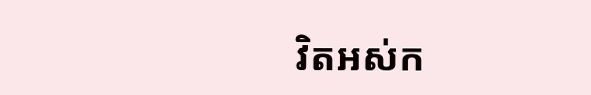វិតអស់ក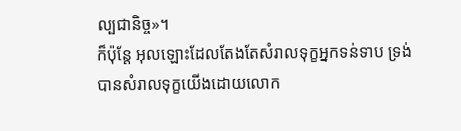ល្បជានិច្ច»។
ក៏ប៉ុន្ដែ អុលឡោះដែលតែងតែសំរាលទុក្ខអ្នកទន់ទាប ទ្រង់បានសំរាលទុក្ខយើងដោយលោក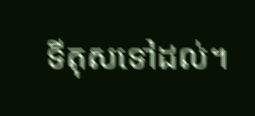ទីតុសទៅដល់។